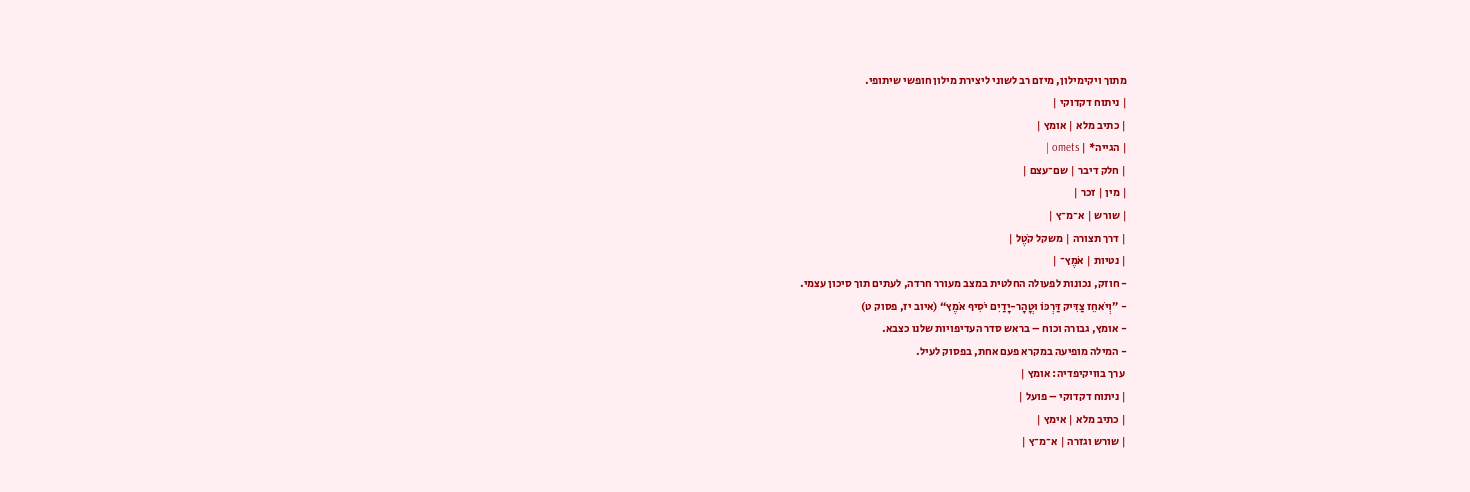מתוך ויקימילון, מיזם רב לשוני ליצירת מילון חופשי שיתופי.
| ניתוח דקדוקי |
| כתיב מלא | אומץ |
| הגייה* | omets |
| חלק דיבר | שם־עצם |
| מין | זכר |
| שורש | א־מ־ץ |
| דרך תצורה | משקל קֹטֶל |
| נטיות | אֹמֶץ־ |
- חוזק, נכונות לפעולה החלטית במצב מעורר חרדה, לעתים תוך סיכון עצמי.
- ”וְיֹאחֵז צַדִּיק דַּרְכּוֹ וּטֳהָר-יָדַיִם יֹסִיף אֹמֶץ“ (איוב יז, פסוק ט)
- אומץ, גבורה וכוח – בראש סדר העדיפויות שלנו כצבא.
- המילה מופיעה במקרא פעם אחת, בפסוק לעיל.
 ערך בוויקיפדיה: אומץ |
| ניתוח דקדוקי – פועל |
| כתיב מלא | אימץ |
| שורש וגזרה | א־מ־ץ |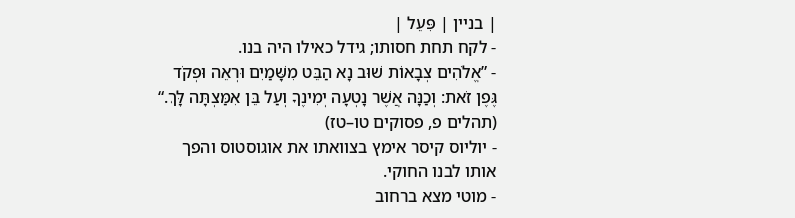| בניין | פִּעֵל |
- לקח תחת חסותו; גידל כאילו היה בנו.
- ”אֱלֹהִים צְבָאוֹת שׁוּב נָא הַבֵּט מִשָּׁמַיִם וּרְאֵה וּפְקֹד גֶּפֶן זֹאת: וְכַנָּה אֲשֶׁר נָטְעָה יְמִינֶךָ וְעַל בֵּן אִמַּצְתָּה לָּךְ.“ (תהלים פ, פסוקים טו–טז)
- יוליוס קיסר אימץ בצוואתו את אוגוסטוס והפך אותו לבנו החוקי.
- מוטי מצא ברחוב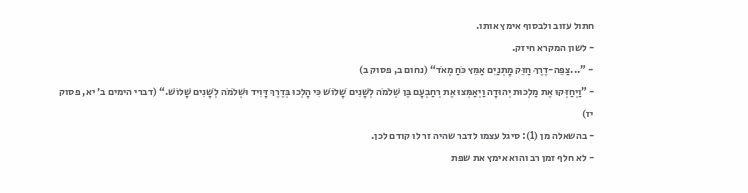חתול עזוב ולבסוף אימץ אותו.
- לשון המקרא חיזק.
- ”...צַפֵּה-דֶרֶךְ חַזֵּק מָתְנַיִם אַמֵּץ כֹּחַ מְאֹד“ (נחום ב, פסוק ב)
- ”וַיְחַזְּקוּ אֶת מַלְכוּת יְהוּדָה וַיְאַמְּצוּ אֶת רְחַבְעָם בֶּן שְׁלֹמֹה לְשָׁנִים שָׁלוֹשׁ כִּי הָלְכוּ בְּדֶרֶךְ דָּוִיד וּשְׁלֹמֹה לְשָׁנִים שָׁלוֹשׁ.“ (דברי הימים ב׳ יא, פסוק יז)
- בהשאלה מן (1): סיגל עצמו לדבר שהיה זר לו קודם לכן.
- לא חלף זמן רב והוא אימץ את שפת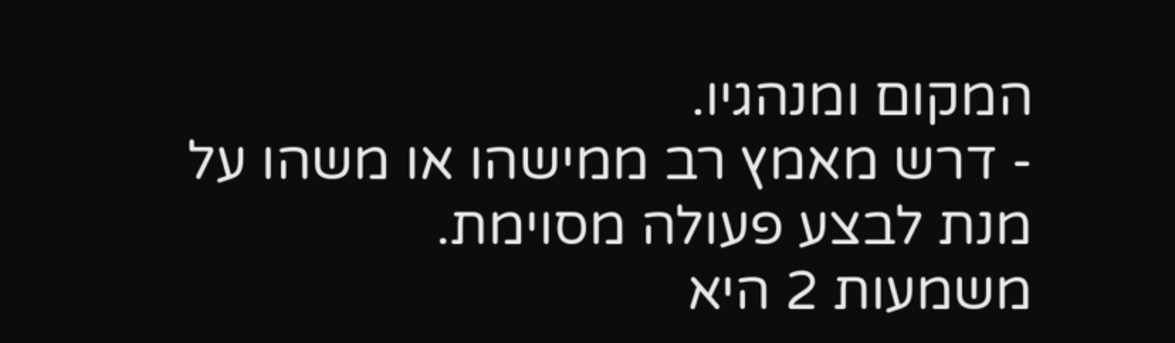המקום ומנהגיו.
- דרש מאמץ רב ממישהו או משהו על מנת לבצע פעולה מסוימת.
משמעות 2 היא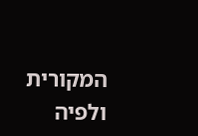המקורית ולפיה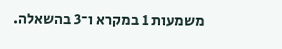משמעות 1 במקרא ו־3 בהשאלה.